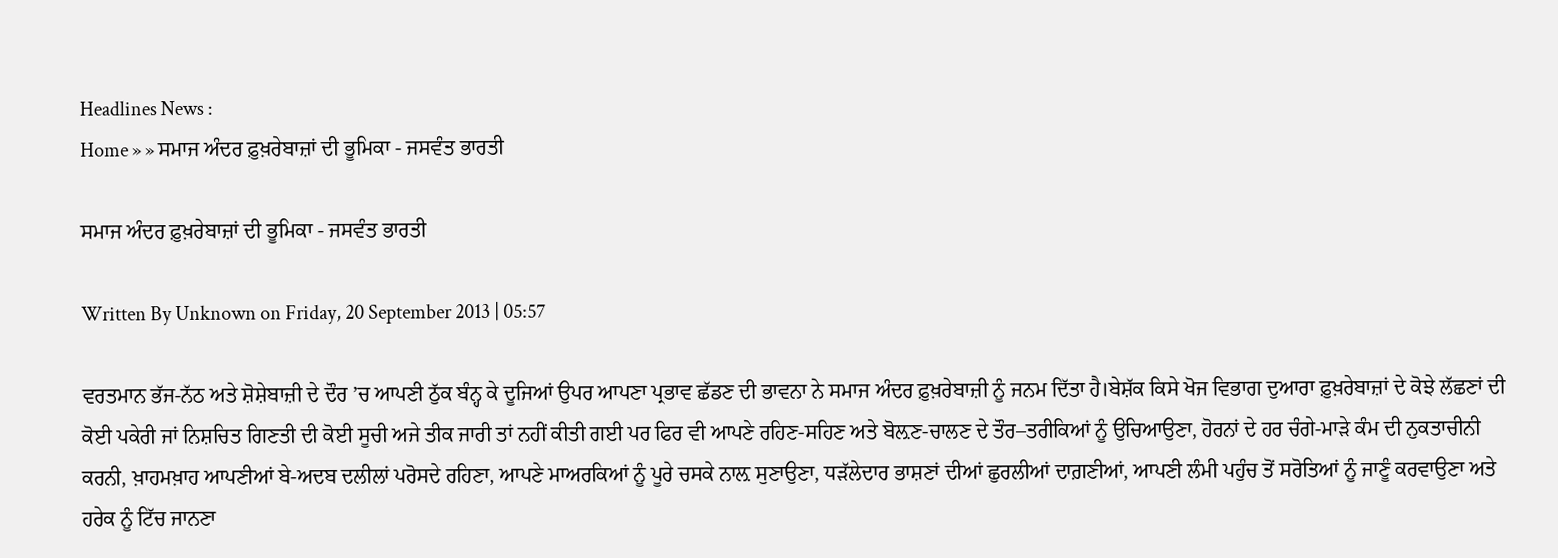Headlines News :
Home » » ਸਮਾਜ ਅੰਦਰ ਫ਼ੁਖ਼ਰੇਬਾਜ਼ਾਂ ਦੀ ਭੂਮਿਕਾ - ਜਸਵੰਤ ਭਾਰਤੀ

ਸਮਾਜ ਅੰਦਰ ਫ਼ੁਖ਼ਰੇਬਾਜ਼ਾਂ ਦੀ ਭੂਮਿਕਾ - ਜਸਵੰਤ ਭਾਰਤੀ

Written By Unknown on Friday, 20 September 2013 | 05:57

ਵਰਤਮਾਨ ਭੱਜ-ਨੱਠ ਅਤੇ ਸ਼ੋਸ਼ੇਬਾਜ਼ੀ ਦੇ ਦੌਰ ’ਚ ਆਪਣੀ ਠੁੱਕ ਬੰਨ੍ਹ ਕੇ ਦੂਜਿਆਂ ਉਪਰ ਆਪਣਾ ਪ੍ਰਭਾਵ ਛੱਡਣ ਦੀ ਭਾਵਨਾ ਨੇ ਸਮਾਜ ਅੰਦਰ ਫ਼ੁਖ਼ਰੇਬਾਜ਼ੀ ਨੂੰ ਜਨਮ ਦਿੱਤਾ ਹੈ।ਬੇਸ਼ੱਕ ਕਿਸੇ ਖੋਜ ਵਿਭਾਗ ਦੁਆਰਾ ਫ਼ੁਖ਼ਰੇਬਾਜ਼ਾਂ ਦੇ ਕੋਝੇ ਲੱਛਣਾਂ ਦੀ ਕੋਈ ਪਕੇਰੀ ਜਾਂ ਨਿਸ਼ਚਿਤ ਗਿਣਤੀ ਦੀ ਕੋਈ ਸੂਚੀ ਅਜੇ ਤੀਕ ਜਾਰੀ ਤਾਂ ਨਹੀਂ ਕੀਤੀ ਗਈ ਪਰ ਫਿਰ ਵੀ ਆਪਣੇ ਰਹਿਣ-ਸਹਿਣ ਅਤੇ ਬੋਲ਼ਣ-ਚਾਲਣ ਦੇ ਤੌਰ–ਤਰੀਕਿਆਂ ਨੂੰ ਉਚਿਆਉਣਾ, ਹੋਰਨਾਂ ਦੇ ਹਰ ਚੰਗੇ-ਮਾੜੇ ਕੰਮ ਦੀ ਨੁਕਤਾਚੀਨੀ ਕਰਨੀ, ਖ਼ਾਹਮਖ਼ਾਹ ਆਪਣੀਆਂ ਬੇ-ਅਦਬ ਦਲੀਲਾਂ ਪਰੋਸਦੇ ਰਹਿਣਾ, ਆਪਣੇ ਮਾਅਰਕਿਆਂ ਨੂੰ ਪੂਰੇ ਚਸਕੇ ਨਾਲ਼ ਸੁਣਾਉਣਾ, ਧੜੱਲੇਦਾਰ ਭਾਸ਼ਣਾਂ ਦੀਆਂ ਛੁਰਲੀਆਂ ਦਾਗ਼ਣੀਆਂ, ਆਪਣੀ ਲੰਮੀ ਪਹੁੰਚ ਤੋਂ ਸਰੋਤਿਆਂ ਨੂੰ ਜਾਣੂੰ ਕਰਵਾਉਣਾ ਅਤੇ ਹਰੇਕ ਨੂੰ ਟਿੱਚ ਜਾਨਣਾ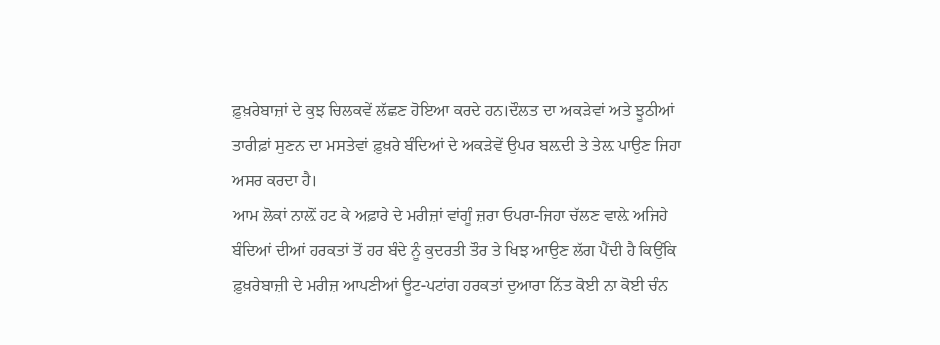ਫ਼ੁਖ਼ਰੇਬਾਜ਼ਾਂ ਦੇ ਕੁਝ ਚਿਲਕਵੇਂ ਲੱਛਣ ਹੋਇਆ ਕਰਦੇ ਹਨ।ਦੌਲਤ ਦਾ ਅਕੜੇਵਾਂ ਅਤੇ ਝੂਠੀਆਂ ਤਾਰੀਫ਼ਾਂ ਸੁਣਨ ਦਾ ਮਸਤੇਵਾਂ ਫ਼ੁਖ਼ਰੇ ਬੰਦਿਆਂ ਦੇ ਅਕੜੇਵੇਂ ਉਪਰ ਬਲ਼ਦੀ ਤੇ ਤੇਲ਼ ਪਾਉਣ ਜਿਹਾ ਅਸਰ ਕਰਦਾ ਹੈ।
ਆਮ ਲੋਕਾਂ ਨਾਲ਼ੋਂ ਹਟ ਕੇ ਅਫ਼ਾਰੇ ਦੇ ਮਰੀਜ਼ਾਂ ਵਾਂਗੂੰ ਜ਼ਰਾ ਓਪਰਾ-ਜਿਹਾ ਚੱਲਣ ਵਾਲ਼ੇ ਅਜਿਹੇ ਬੰਦਿਆਂ ਦੀਆਂ ਹਰਕਤਾਂ ਤੋਂ ਹਰ ਬੰਦੇ ਨੂੰ ਕੁਦਰਤੀ ਤੌਰ ਤੇ ਖਿਝ ਆਉਣ ਲੱਗ ਪੈਂਦੀ ਹੈ ਕਿਉਂਕਿ ਫ਼ੁਖ਼ਰੇਬਾਜ਼ੀ ਦੇ ਮਰੀਜ਼ ਆਪਣੀਆਂ ਊਟ-ਪਟਾਂਗ ਹਰਕਤਾਂ ਦੁਆਰਾ ਨਿੱਤ ਕੋਈ ਨਾ ਕੋਈ ਚੰਨ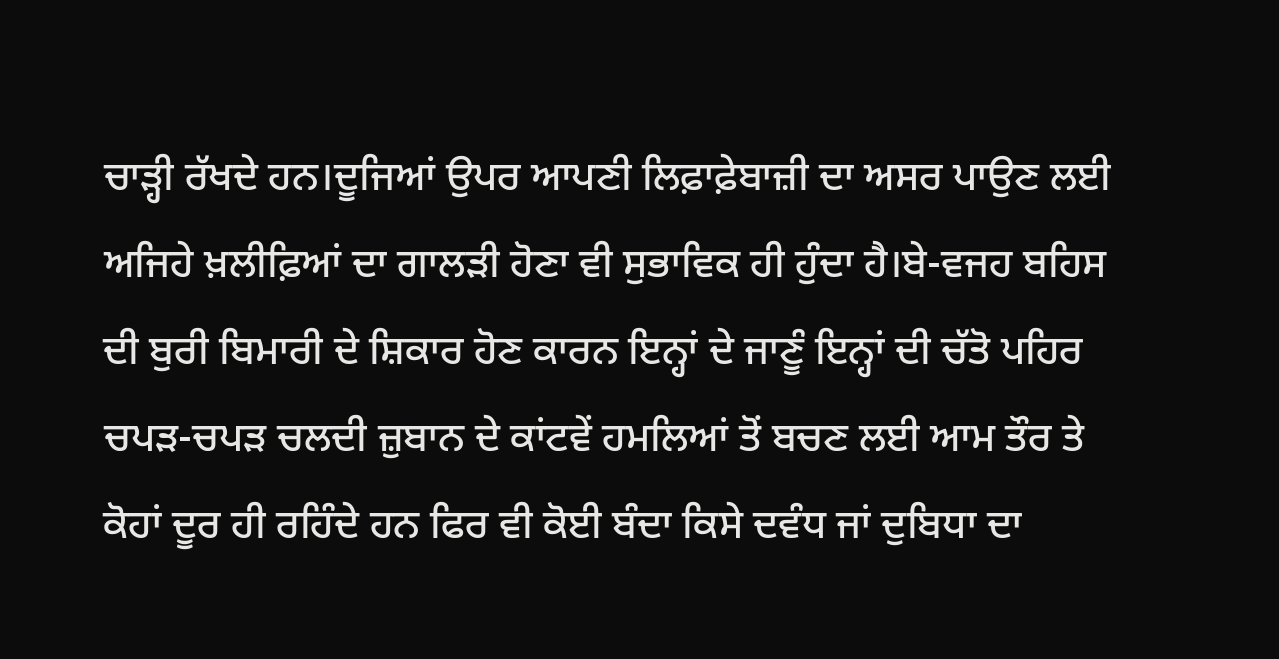ਚਾੜ੍ਹੀ ਰੱਖਦੇ ਹਨ।ਦੂਜਿਆਂ ਉਪਰ ਆਪਣੀ ਲਿਫ਼ਾਫ਼ੇਬਾਜ਼ੀ ਦਾ ਅਸਰ ਪਾਉਣ ਲਈ ਅਜਿਹੇ ਖ਼ਲੀਫ਼ਿਆਂ ਦਾ ਗਾਲੜੀ ਹੋਣਾ ਵੀ ਸੁਭਾਵਿਕ ਹੀ ਹੁੰਦਾ ਹੈ।ਬੇ-ਵਜਹ ਬਹਿਸ ਦੀ ਬੁਰੀ ਬਿਮਾਰੀ ਦੇ ਸ਼ਿਕਾਰ ਹੋਣ ਕਾਰਨ ਇਨ੍ਹਾਂ ਦੇ ਜਾਣੂੰ ਇਨ੍ਹਾਂ ਦੀ ਚੱਤੋ ਪਹਿਰ ਚਪੜ-ਚਪੜ ਚਲਦੀ ਜ਼ੁਬਾਨ ਦੇ ਕਾਂਟਵੇਂ ਹਮਲਿਆਂ ਤੋਂ ਬਚਣ ਲਈ ਆਮ ਤੌਰ ਤੇ ਕੋਹਾਂ ਦੂਰ ਹੀ ਰਹਿੰਦੇ ਹਨ ਫਿਰ ਵੀ ਕੋਈ ਬੰਦਾ ਕਿਸੇ ਦਵੰਧ ਜਾਂ ਦੁਬਿਧਾ ਦਾ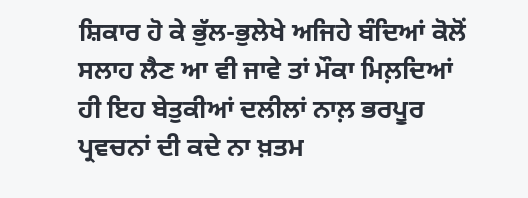ਸ਼ਿਕਾਰ ਹੋ ਕੇ ਭੁੱਲ-ਭੁਲੇਖੇ ਅਜਿਹੇ ਬੰਦਿਆਂ ਕੋਲੋਂ ਸਲਾਹ ਲੈਣ ਆ ਵੀ ਜਾਵੇ ਤਾਂ ਮੌਕਾ ਮਿਲ਼ਦਿਆਂ ਹੀ ਇਹ ਬੇਤੁਕੀਆਂ ਦਲੀਲਾਂ ਨਾਲ਼ ਭਰਪੂਰ ਪ੍ਰਵਚਨਾਂ ਦੀ ਕਦੇ ਨਾ ਖ਼ਤਮ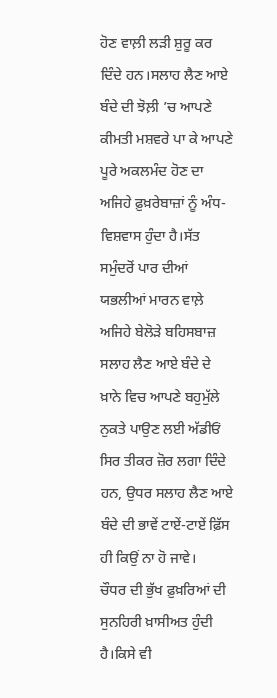ਹੋਣ ਵਾਲ਼ੀ ਲੜੀ ਸ਼ੁਰੂ ਕਰ ਦਿੰਦੇ ਹਨ।ਸਲਾਹ ਲੈਣ ਆਏ ਬੰਦੇ ਦੀ ਝੋਲ਼ੀ ’ਚ ਆਪਣੇ ਕੀਮਤੀ ਮਸ਼ਵਰੇ ਪਾ ਕੇ ਆਪਣੇ ਪੂਰੇ ਅਕਲਮੰਦ ਹੋਣ ਦਾ ਅਜਿਹੇ ਫ਼ੁਖ਼ਰੇਬਾਜ਼ਾਂ ਨੂੰ ਅੰਧ-ਵਿਸ਼ਵਾਸ ਹੁੰਦਾ ਹੈ।ਸੱਤ ਸਮੁੰਦਰੋਂ ਪਾਰ ਦੀਆਂ ਯਭਲੀਆਂ ਮਾਰਨ ਵਾਲ਼ੇ ਅਜਿਹੇ ਬੇਲੋੜੇ ਬਹਿਸਬਾਜ਼ ਸਲਾਹ ਲੈਣ ਆਏ ਬੰਦੇ ਦੇ ਖ਼ਾਨੇ ਵਿਚ ਆਪਣੇ ਬਹੁਮੁੱਲੇ ਨੁਕਤੇ ਪਾਉਣ ਲਈ ਅੱਡੀਓਂ ਸਿਰ ਤੀਕਰ ਜ਼ੋਰ ਲਗਾ ਦਿੰਦੇ ਹਨ, ਉਧਰ ਸਲਾਹ ਲੈਣ ਆਏ ਬੰਦੇ ਦੀ ਭਾਵੇਂ ਟਾਏਂ-ਟਾਏਂ ਫ਼ਿੱਸ ਹੀ ਕਿਉਂ ਨਾ ਹੋ ਜਾਵੇ।
ਚੌਧਰ ਦੀ ਭੁੱਖ ਫ਼ੁਖ਼ਰਿਆਂ ਦੀ ਸੁਨਹਿਰੀ ਖ਼ਾਸੀਅਤ ਹੁੰਦੀ ਹੈ।ਕਿਸੇ ਵੀ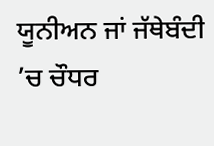ਯੂਨੀਅਨ ਜਾਂ ਜੱਥੇਬੰਦੀ ’ਚ ਚੌਧਰ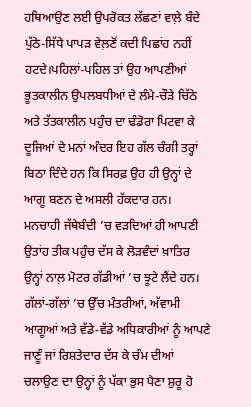ਹਥਿਆਉਣ ਲਈ ਉਪਰੋਕਤ ਲੱਛਣਾਂ ਵਾਲ਼ੇ ਬੰਦੇ ਪੁੱਠੇ-ਸਿੱਧੇ ਪਾਪੜ ਵੇਲ਼ਣੋਂ ਕਦੀ ਪਿਛਾਂਹ ਨਹੀਂ ਹਟਦੇ।ਪਹਿਲਾਂ-ਪਹਿਲ ਤਾਂ ਉਹ ਆਪਣੀਆਂ ਭੂਤਕਾਲੀਨ ਉਪਲਬਧੀਆਂ ਦੇ ਲੰਮੇ-ਚੌੜੇ ਚਿੱਠੇ ਅਤੇ ਤੱਤਕਾਲੀਨ ਪਹੁੰਚ ਦਾ ਢੰਡੋਰਾ ਪਿਟਵਾ ਕੇ ਦੂਜਿਆਂ ਦੇ ਮਨਾਂ ਅੰਦਰ ਇਹ ਗੱਲ ਚੰਗੀ ਤਰ੍ਹਾਂ ਬਿਠਾ ਦਿੰਦੇ ਹਨ ਕਿ ਸਿਰਫ਼ ਉਹ ਹੀ ਉਨ੍ਹਾਂ ਦੇ ਆਗੂ ਬਣਨ ਦੇ ਅਸਲੀ ਹੱਕਦਾਰ ਹਨ। ਮਨਚਾਹੀ ਜੱਥੇਬੰਦੀ ’ਚ ਵੜਦਿਆਂ ਹੀ ਆਪਣੀ ਉਤਾਂਹ ਤੀਕ ਪਹੁੰਚ ਦੱਸ ਕੇ ਲੋੜਵੰਦਾਂ ਖ਼ਾਤਿਰ ਉਨ੍ਹਾਂ ਨਾਲ਼ ਮੋਟਰ ਗੱਡੀਆਂ ’ਚ ਝੂਟੇ ਲੈਂਦੇ ਹਨ। ਗੱਲਾਂ-ਗੱਲਾਂ ’ਚ ਉੱਚ ਮੰਤਰੀਆਂ, ਅੱਵਾਮੀ ਆਗੂਆਂ ਅਤੇ ਵੱਡੇ-ਵੱਡੇ ਅਧਿਕਾਰੀਆਂ ਨੂੰ ਆਪਣੇ ਜਾਣੂੰ ਜਾਂ ਰਿਸ਼ਤੇਦਾਰ ਦੱਸ ਕੇ ਚੰਮ ਦੀਆਂ ਚਲਾਉਣ ਦਾ ਉਨ੍ਹਾਂ ਨੂੰ ਪੱਕਾ ਭੁਸ ਪੈਣਾ ਸ਼ੁਰੂ ਹੋ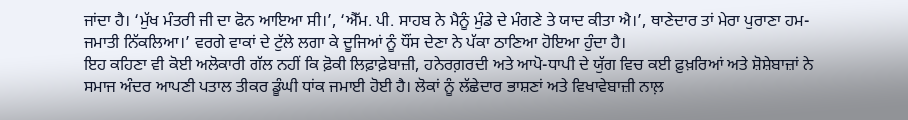ਜਾਂਦਾ ਹੈ। ‘ਮੁੱਖ ਮੰਤਰੀ ਜੀ ਦਾ ਫੋਨ ਆਇਆ ਸੀ।’, ‘ਐੱਮ. ਪੀ. ਸਾਹਬ ਨੇ ਮੈਨੂੰ ਮੁੰਡੇ ਦੇ ਮੰਗਣੇ ਤੇ ਯਾਦ ਕੀਤਾ ਐ।’, ਥਾਣੇਦਾਰ ਤਾਂ ਮੇਰਾ ਪੁਰਾਣਾ ਹਮ-ਜਮਾਤੀ ਨਿੱਕਲਿਆ।’ ਵਰਗੇ ਵਾਕਾਂ ਦੇ ਟੁੱਲੇ ਲਗਾ ਕੇ ਦੂਜਿਆਂ ਨੂੰ ਧੌਂਸ ਦੇਣਾ ਨੇ ਪੱਕਾ ਠਾਣਿਆ ਹੋਇਆ ਹੁੰਦਾ ਹੈ।
ਇਹ ਕਹਿਣਾ ਵੀ ਕੋਈ ਅਲੋਕਾਰੀ ਗੱਲ ਨਹੀਂ ਕਿ ਫ਼ੋਕੀ ਲਿਫ਼ਾਫ਼ੇਬਾਜ਼ੀ, ਹਨੇਰਗ਼ਰਦੀ ਅਤੇ ਆਪੋ-ਧਾਪੀ ਦੇ ਯੁੱਗ ਵਿਚ ਕਈ ਫ਼ੁਖ਼ਰਿਆਂ ਅਤੇ ਸ਼ੋਸ਼ੇਬਾਜ਼ਾਂ ਨੇ ਸਮਾਜ ਅੰਦਰ ਆਪਣੀ ਪਤਾਲ ਤੀਕਰ ਡੂੰਘੀ ਧਾਂਕ ਜਮਾਈ ਹੋਈ ਹੈ। ਲੋਕਾਂ ਨੂੰ ਲੱਛੇਦਾਰ ਭਾਸ਼ਣਾਂ ਅਤੇ ਵਿਖਾਵੇਬਾਜ਼ੀ ਨਾਲ਼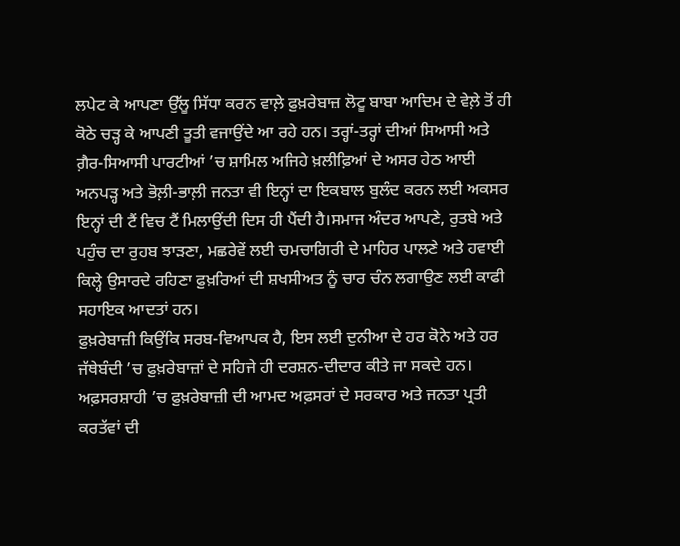ਲਪੇਟ ਕੇ ਆਪਣਾ ਉੱਲੂ ਸਿੱਧਾ ਕਰਨ ਵਾਲ਼ੇ ਫ਼ੁਖ਼ਰੇਬਾਜ਼ ਲੋਟੂ ਬਾਬਾ ਆਦਿਮ ਦੇ ਵੇਲ਼ੇ ਤੋਂ ਹੀ ਕੋਠੇ ਚੜ੍ਹ ਕੇ ਆਪਣੀ ਤੂਤੀ ਵਜਾਉਂਦੇ ਆ ਰਹੇ ਹਨ। ਤਰ੍ਹਾਂ-ਤਰ੍ਹਾਂ ਦੀਆਂ ਸਿਆਸੀ ਅਤੇ ਗ਼ੈਰ-ਸਿਆਸੀ ਪਾਰਟੀਆਂ ’ਚ ਸ਼ਾਮਿਲ ਅਜਿਹੇ ਖ਼ਲੀਫ਼ਿਆਂ ਦੇ ਅਸਰ ਹੇਠ ਆਈ ਅਨਪੜ੍ਹ ਅਤੇ ਭੋਲ਼ੀ-ਭਾਲ਼ੀ ਜਨਤਾ ਵੀ ਇਨ੍ਹਾਂ ਦਾ ਇਕਬਾਲ ਬੁਲੰਦ ਕਰਨ ਲਈ ਅਕਸਰ ਇਨ੍ਹਾਂ ਦੀ ਟੈਂ ਵਿਚ ਟੈਂ ਮਿਲਾਉਂਦੀ ਦਿਸ ਹੀ ਪੈਂਦੀ ਹੈ।ਸਮਾਜ ਅੰਦਰ ਆਪਣੇ, ਰੁਤਬੇ ਅਤੇ ਪਹੁੰਚ ਦਾ ਰੁਹਬ ਝਾੜਣਾ, ਮਛਰੇਵੇਂ ਲਈ ਚਮਚਾਗਿਰੀ ਦੇ ਮਾਹਿਰ ਪਾਲਣੇ ਅਤੇ ਹਵਾਈ ਕਿਲ੍ਹੇ ਉਸਾਰਦੇ ਰਹਿਣਾ ਫ਼ੁਖ਼ਰਿਆਂ ਦੀ ਸ਼ਖਸੀਅਤ ਨੂੰ ਚਾਰ ਚੰਨ ਲਗਾਉਣ ਲਈ ਕਾਫੀ ਸਹਾਇਕ ਆਦਤਾਂ ਹਨ।
ਫ਼ੁਖ਼ਰੇਬਾਜ਼ੀ ਕਿਉਂਕਿ ਸਰਬ-ਵਿਆਪਕ ਹੈ, ਇਸ ਲਈ ਦੁਨੀਆ ਦੇ ਹਰ ਕੋਨੇ ਅਤੇ ਹਰ ਜੱਥੇਬੰਦੀ ’ਚ ਫ਼ੁਖ਼ਰੇਬਾਜ਼ਾਂ ਦੇ ਸਹਿਜੇ ਹੀ ਦਰਸ਼ਨ-ਦੀਦਾਰ ਕੀਤੇ ਜਾ ਸਕਦੇ ਹਨ। ਅਫ਼ਸਰਸ਼ਾਹੀ ’ਚ ਫ਼ੁਖ਼ਰੇਬਾਜ਼ੀ ਦੀ ਆਮਦ ਅਫ਼ਸਰਾਂ ਦੇ ਸਰਕਾਰ ਅਤੇ ਜਨਤਾ ਪ੍ਰਤੀ ਕਰਤੱਵਾਂ ਦੀ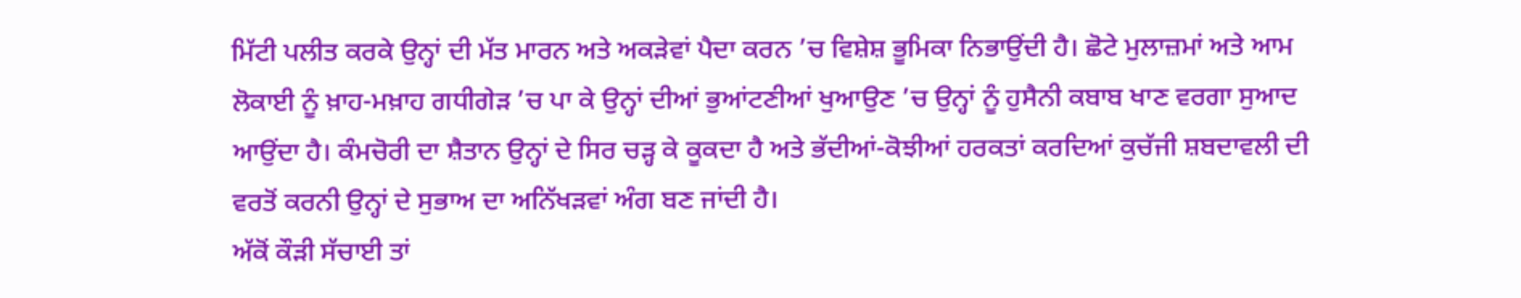ਮਿੱਟੀ ਪਲੀਤ ਕਰਕੇ ਉਨ੍ਹਾਂ ਦੀ ਮੱਤ ਮਾਰਨ ਅਤੇ ਅਕੜੇਵਾਂ ਪੈਦਾ ਕਰਨ ’ਚ ਵਿਸ਼ੇਸ਼ ਭੂਮਿਕਾ ਨਿਭਾਉਂਦੀ ਹੈ। ਛੋਟੇ ਮੁਲਾਜ਼ਮਾਂ ਅਤੇ ਆਮ ਲੋਕਾਈ ਨੂੰ ਖ਼ਾਹ-ਮਖ਼ਾਹ ਗਧੀਗੇੜ ’ਚ ਪਾ ਕੇ ਉਨ੍ਹਾਂ ਦੀਆਂ ਭੁਆਂਟਣੀਆਂ ਖੁਆਉਣ ’ਚ ਉਨ੍ਹਾਂ ਨੂੰ ਹੁਸੈਨੀ ਕਬਾਬ ਖਾਣ ਵਰਗਾ ਸੁਆਦ ਆਉਂਦਾ ਹੈ। ਕੰਮਚੋਰੀ ਦਾ ਸ਼ੈਤਾਨ ਉਨ੍ਹਾਂ ਦੇ ਸਿਰ ਚੜ੍ਹ ਕੇ ਕੂਕਦਾ ਹੈ ਅਤੇ ਭੱਦੀਆਂ-ਕੋਝੀਆਂ ਹਰਕਤਾਂ ਕਰਦਿਆਂ ਕੁਚੱਜੀ ਸ਼ਬਦਾਵਲੀ ਦੀ ਵਰਤੋਂ ਕਰਨੀ ਉਨ੍ਹਾਂ ਦੇ ਸੁਭਾਅ ਦਾ ਅਨਿੱਖੜਵਾਂ ਅੰਗ ਬਣ ਜਾਂਦੀ ਹੈ।
ਅੱਕੋਂ ਕੌੜੀ ਸੱਚਾਈ ਤਾਂ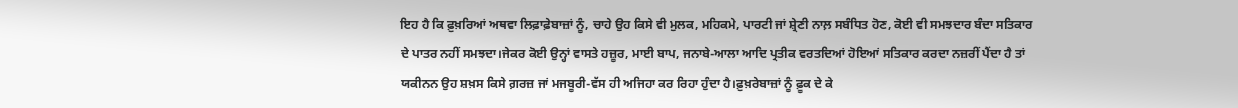ਇਹ ਹੈ ਕਿ ਫ਼ੁਖ਼ਰਿਆਂ ਅਥਵਾ ਲਿਫ਼ਾਫ਼ੇਬਾਜ਼ਾਂ ਨੂੰ, ਚਾਹੇ ਉਹ ਕਿਸੇ ਵੀ ਮੁਲਕ, ਮਹਿਕਮੇ, ਪਾਰਟੀ ਜਾਂ ਸ਼੍ਰੇਣੀ ਨਾਲ਼ ਸਬੰਧਿਤ ਹੋਣ, ਕੋਈ ਵੀ ਸਮਝਦਾਰ ਬੰਦਾ ਸਤਿਕਾਰ ਦੇ ਪਾਤਰ ਨਹੀਂ ਸਮਝਦਾ।ਜੇਕਰ ਕੋਈ ਉਨ੍ਹਾਂ ਵਾਸਤੇ ਹਜ਼ੂਰ, ਮਾਈ ਬਾਪ, ਜਨਾਬੇ-ਆਲਾ ਆਦਿ ਪ੍ਰਤੀਕ ਵਰਤਦਿਆਂ ਹੋਇਆਂ ਸਤਿਕਾਰ ਕਰਦਾ ਨਜ਼ਰੀਂ ਪੈਂਦਾ ਹੈ ਤਾਂ ਯਕੀਨਨ ਉਹ ਸ਼ਖ਼ਸ ਕਿਸੇ ਗ਼ਰਜ਼ ਜਾਂ ਮਜਬੂਰੀ-ਵੱਸ ਹੀ ਅਜਿਹਾ ਕਰ ਰਿਹਾ ਹੁੰਦਾ ਹੈ।ਫ਼ੁਖ਼ਰੇਬਾਜ਼ਾਂ ਨੂੰ ਫ਼ੂਕ ਦੇ ਕੇ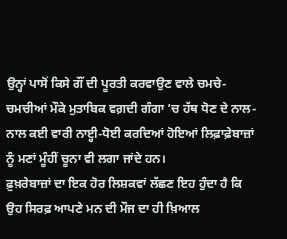ਉਨ੍ਹਾਂ ਪਾਸੋਂ ਕਿਸੇ ਗੌਂ ਦੀ ਪੂਰਤੀ ਕਰਵਾਉਣ ਵਾਲੇ ਚਮਚੇ-ਚਮਚੀਆਂ ਮੌਕੇ ਮੁਤਾਬਿਕ ਵਗ਼ਦੀ ਗੰਗਾ ’ਚ ਹੱਥ ਧੋਣ ਦੇ ਨਾਲ-ਨਾਲ ਕਈ ਵਾਰੀ ਨਾੲ੍ਹੀ-ਧੋਈ ਕਰਦਿਆਂ ਹੋਇਆਂ ਲਿਫ਼ਾਫ਼ੇਬਾਜ਼ਾਂ ਨੂੰ ਮਣਾਂ ਮੂੰਹੀਂ ਚੂਨਾ ਵੀ ਲਗਾ ਜਾਂਦੇ ਹਨ।
ਫ਼ੁਖ਼ਰੇਬਾਜ਼ਾਂ ਦਾ ਇਕ ਹੋਰ ਲਿਸ਼ਕਵਾਂ ਲੱਛਣ ਇਹ ਹੁੰਦਾ ਹੈ ਕਿ ਉਹ ਸਿਰਫ਼ ਆਪਣੇ ਮਨ ਦੀ ਮੌਜ ਦਾ ਹੀ ਖ਼ਿਆਲ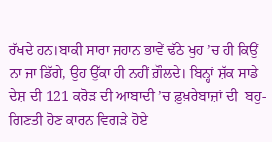ਰੱਖਦੇ ਹਨ।ਬਾਕੀ ਸਾਰਾ ਜਹਾਨ ਭਾਵੇਂ ਢੱਠੇ ਖੁਹ ’ਚ ਹੀ ਕਿਉਂ ਨਾ ਜਾ ਡਿੱਗੇ, ਉਹ ਉੱਕਾ ਹੀ ਨਹੀਂ ਗ਼ੌਲਦੇ। ਬਿਨ੍ਹਾਂ ਸ਼ੱਕ ਸਾਡੇ ਦੇਸ਼ ਦੀ 121 ਕਰੋੜ ਦੀ ਆਬਾਦੀ ’ਚ ਫ਼ੁਖ਼ਰੇਬਾਜ਼ਾਂ ਦੀ  ਬਹੁ-ਗਿਣਤੀ ਹੋਣ ਕਾਰਨ ਵਿਗੜੇ ਹੋਏ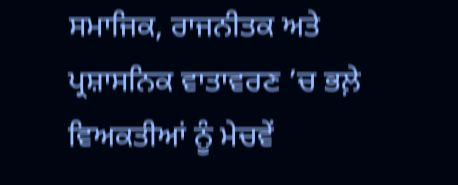ਸਮਾਜਿਕ, ਰਾਜਨੀਤਕ ਅਤੇ ਪ੍ਰਸ਼ਾਸਨਿਕ ਵਾਤਾਵਰਣ ’ਚ ਭਲ਼ੇ ਵਿਅਕਤੀਆਂ ਨੂੰ ਮੇਚਵੇਂ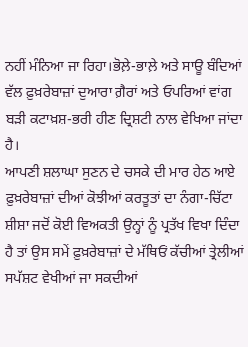ਨਹੀਂ ਮੰਨਿਆ ਜਾ ਰਿਹਾ।ਭੋਲ਼ੇ-ਭਾਲ਼ੇ ਅਤੇ ਸਾਊ ਬੰਦਿਆਂ ਵੱਲ ਫ਼ੁਖ਼ਰੇਬਾਜ਼ਾਂ ਦੁਆਰਾ ਗ਼ੈਰਾਂ ਅਤੇ ਓਪਰਿਆਂ ਵਾਂਗ ਬੜੀ ਕਟਾਖ਼ਸ਼-ਭਰੀ ਹੀਣ ਦ੍ਰਿਸ਼ਟੀ ਨਾਲ ਵੇਖਿਆ ਜਾਂਦਾ ਹੈ।
ਆਪਣੀ ਸ਼ਲਾਘਾ ਸੁਣਨ ਦੇ ਚਸਕੇ ਦੀ ਮਾਰ ਹੇਠ ਆਏ ਫ਼ੁਖ਼ਰੇਬਾਜ਼ਾਂ ਦੀਆਂ ਕੋਝੀਆਂ ਕਰਤੂਤਾਂ ਦਾ ਨੰਗਾ-ਚਿੱਟਾ ਸ਼ੀਸ਼ਾ ਜਦੋਂ ਕੋਈ ਵਿਅਕਤੀ ਉਨ੍ਹਾਂ ਨੂੰ ਪ੍ਰਤੱਖ ਵਿਖਾ ਦਿੰਦਾ ਹੈ ਤਾਂ ਉਸ ਸਮੇਂ ਫ਼ੁਖ਼ਰੇਬਾਜ਼ਾਂ ਦੇ ਮੱਥਿਓਂ ਕੱਚੀਆਂ ਤ੍ਰੇਲੀਆਂ ਸਪੱਸ਼ਟ ਵੇਖੀਆਂ ਜਾ ਸਕਦੀਆਂ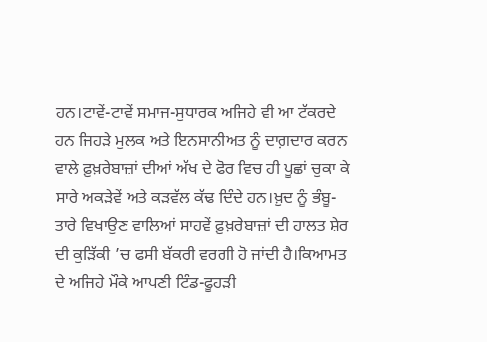ਹਨ।ਟਾਵੇਂ-ਟਾਵੇਂ ਸਮਾਜ-ਸੁਧਾਰਕ ਅਜਿਹੇ ਵੀ ਆ ਟੱਕਰਦੇ ਹਨ ਜਿਹੜੇ ਮੁਲਕ ਅਤੇ ਇਨਸਾਨੀਅਤ ਨੂੰ ਦਾਗ਼ਦਾਰ ਕਰਨ ਵਾਲੇ ਫ਼ੁਖ਼ਰੇਬਾਜ਼ਾਂ ਦੀਆਂ ਅੱਖ ਦੇ ਫੋਰ ਵਿਚ ਹੀ ਪੂਛਾਂ ਚੁਕਾ ਕੇ ਸਾਰੇ ਅਕੜੇਵੇਂ ਅਤੇ ਕੜਵੱਲ ਕੱਢ ਦਿੰਦੇ ਹਨ।ਖ਼ੁਦ ਨੂੰ ਭੰਬੂ-ਤਾਰੇ ਵਿਖਾਉਣ ਵਾਲਿਆਂ ਸਾਹਵੇਂ ਫ਼ੁਖ਼ਰੇਬਾਜ਼ਾਂ ਦੀ ਹਾਲਤ ਸ਼ੇਰ ਦੀ ਕੁੜਿੱਕੀ ’ਚ ਫਸੀ ਬੱਕਰੀ ਵਰਗੀ ਹੋ ਜਾਂਦੀ ਹੈ।ਕਿਆਮਤ ਦੇ ਅਜਿਹੇ ਮੌਕੇ ਆਪਣੀ ਟਿੰਡ-ਫੂਹੜੀ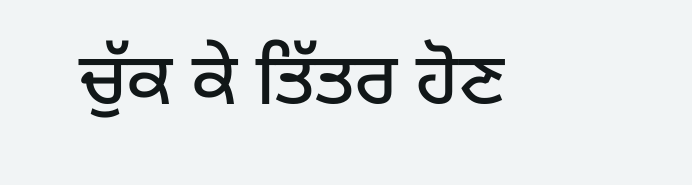ਚੁੱਕ ਕੇ ਤਿੱਤਰ ਹੋਣ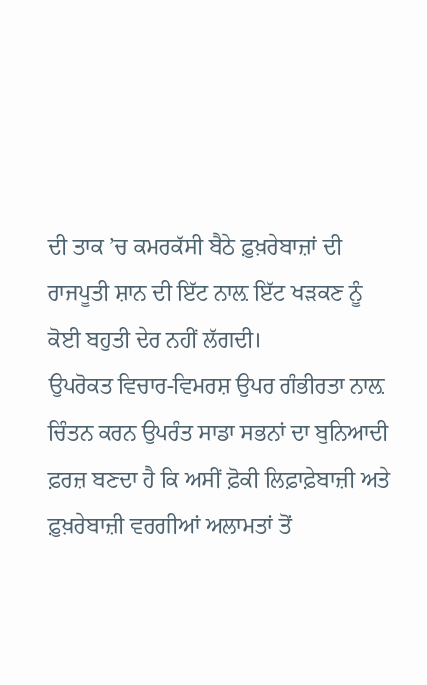ਦੀ ਤਾਕ ’ਚ ਕਮਰਕੱਸੀ ਬੈਠੇ ਫ਼ੁਖ਼ਰੇਬਾਜ਼ਾਂ ਦੀ ਰਾਜਪੂਤੀ ਸ਼ਾਨ ਦੀ ਇੱਟ ਨਾਲ਼ ਇੱਟ ਖੜਕਣ ਨੂੰ ਕੋਈ ਬਹੁਤੀ ਦੇਰ ਨਹੀਂ ਲੱਗਦੀ।
ਉਪਰੋਕਤ ਵਿਚਾਰ-ਵਿਮਰਸ਼ ਉਪਰ ਗੰਭੀਰਤਾ ਨਾਲ਼ ਚਿੰਤਨ ਕਰਨ ਉਪਰੰਤ ਸਾਡਾ ਸਭਨਾਂ ਦਾ ਬੁਨਿਆਦੀ ਫ਼ਰਜ਼ ਬਣਦਾ ਹੈ ਕਿ ਅਸੀਂ ਫ਼ੋਕੀ ਲਿਫ਼ਾਫ਼ੇਬਾਜ਼ੀ ਅਤੇ ਫ਼ੁਖ਼ਰੇਬਾਜ਼ੀ ਵਰਗੀਆਂ ਅਲਾਮਤਾਂ ਤੋਂ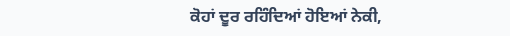ਕੋਹਾਂ ਦੂਰ ਰਹਿੰਦਿਆਂ ਹੋਇਆਂ ਨੇਕੀ,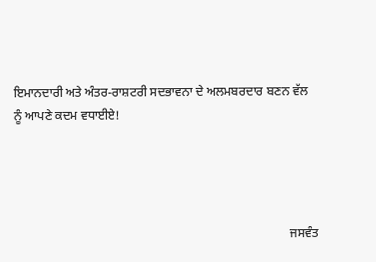ਇਮਾਨਦਾਰੀ ਅਤੇ ਅੰਤਰ-ਰਾਸ਼ਟਰੀ ਸਦਭਾਵਨਾ ਦੇ ਅਲਮਬਰਦਾਰ ਬਣਨ ਵੱਲ ਨੂੰ ਆਪਣੇ ਕਦਮ ਵਧਾਈਏ!




                                                                                        ਜਸਵੰਤ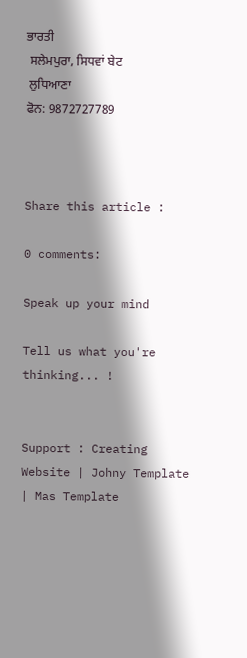ਭਾਰਤੀ
 ਸਲੇਮਪੁਰਾ, ਸਿਧਵਾਂ ਬੇਟ
 ਲੁਧਿਆਣਾ
ਫੋਨ: 9872727789



Share this article :

0 comments:

Speak up your mind

Tell us what you're thinking... !


Support : Creating Website | Johny Template | Mas Template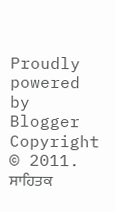Proudly powered by Blogger
Copyright © 2011. ਸਾਹਿਤਕ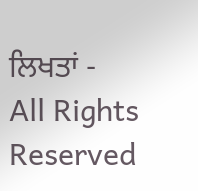ਲਿਖਤਾਂ - All Rights Reserved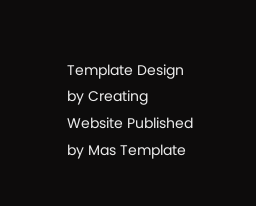Template Design by Creating Website Published by Mas Template